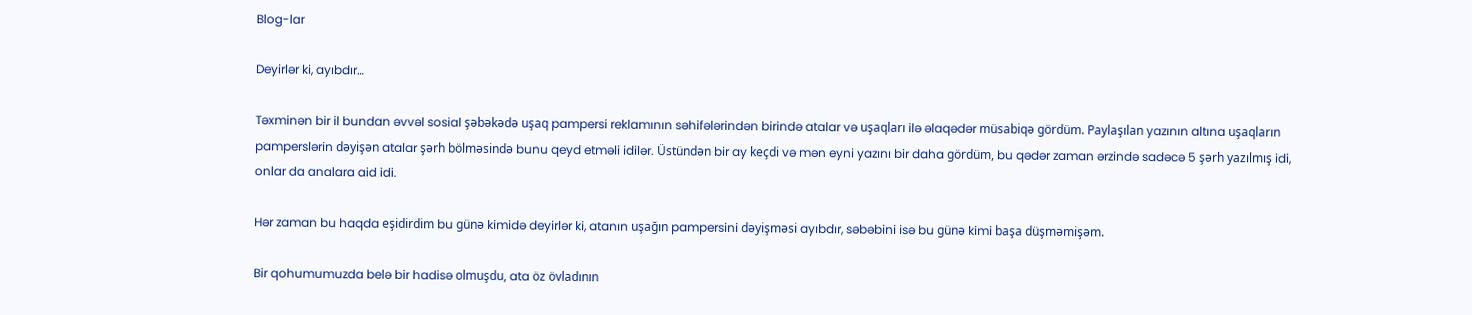Blog-lar

Deyirlər ki, ayıbdır…

Təxminən bir il bundan əvvəl sosial şəbəkədə uşaq pampersi reklamının səhifələrindən birində atalar və uşaqları ilə əlaqədər müsabiqə gördüm. Paylaşılan yazının altına uşaqların pamperslərin dəyişən atalar şərh bölməsində bunu qeyd etməli idilər. Üstündən bir ay keçdi və mən eyni yazını bir daha gördüm, bu qədər zaman ərzində sadəcə 5 şərh yazılmış idi, onlar da analara aid idi.

Hər zaman bu haqda eşidirdim bu günə kimidə deyirlər ki, atanın uşağın pampersini dəyişməsi ayıbdır, səbəbini isə bu günə kimi başa düşməmişəm.

Bir qohumumuzda belə bir hadisə olmuşdu, ata öz övladının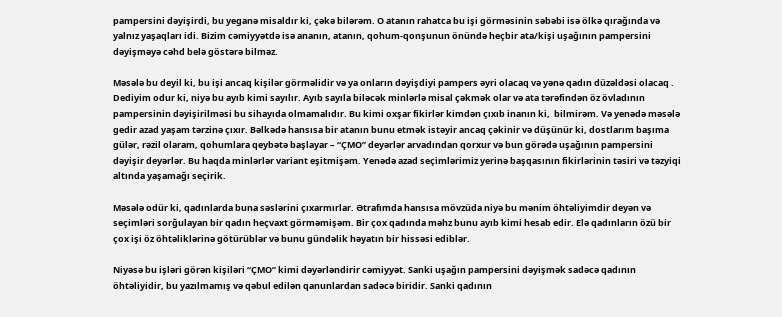pampersini dəyişirdi, bu yeganə misaldır ki, çəkə bilərəm. O atanın rahatca bu işi görməsinin səbəbi isə ölkə qırağında və yalnız yaşaqları idi. Bizim cəmiyyətdə isə ananın, atanın, qohum-qonşunun önündə heçbir ata/kişi uşağının pampersini dəyişməyə cəhd belə göstərə bilməz.

Məsələ bu deyil ki, bu işi ancaq kişilər görməlidir və ya onların dəyişdiyi pampers əyri olacaq və yənə qadın düzəldəsi olacaq . Dediyim odur ki, niyə bu ayıb kimi sayılır. Ayıb sayıla biləcək minlərlə misal çəkmək olar və ata tərəfindən öz övladının pampersinin dəyişirilməsi bu sihayıda olmamalıdır. Bu kimi oxşar fikirlər kimdən çıxıb inanın ki,  bilmirəm. Və yenədə məsələ gedir azad yaşam tərzinə çıxır. Bəlkədə hansısa bir atanın bunu etmək istəyir ancaq çəkinir və düşünür ki, dostlarım başıma gülər, rəzil olaram, qohumlara qeybətə başlayar – “ÇMO” deyərlər arvadından qorxur və bun görədə uşağının pampersini dəyişir deyərlər. Bu haqda minlərlər variant eşitmişəm. Yenədə azad seçimlərimiz yerinə başqasının fikirlərinin təsiri və təzyiqi altında yaşamağı seçirik.

Məsələ odür ki, qadınlarda buna səslərini çıxarmırlar. Ətrafımda hansısa mövzüda niyə bu mənim öhtəliyimdir deyən və seçimləri sorğulayan bir qadın heçvaxt görməmişəm. Bir çox qadında məhz bunu ayıb kimi hesab edir. Elə qadınların özü bir çox işi öz öhtəliklərinə götürüblər və bunu gündəlik həyatın bir hissəsi ediblər.

Niyəsə bu işləri görən kişiləri “ÇMO” kimi dəyərləndirir cəmiyyət. Sanki uşağın pampersini dəyişmək sadəcə qadının öhtəliyidir, bu yazılmamış və qəbul edilən qanunlardan sadəcə biridir. Sanki qadının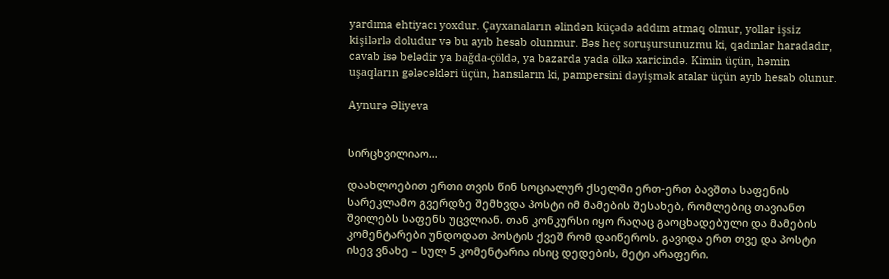yardıma ehtiyacı yoxdur. Çayxanaların əlindən küçədə addım atmaq olmur, yollar işsiz kişilərlə doludur və bu ayıb hesab olunmur. Bəs heç soruşursunuzmu ki, qadınlar haradadır, cavab isə belədir ya bağda-çöldə, ya bazarda yada ölkə xaricində. Kimin üçün, həmin uşaqların gələcəkləri üçün, hansıların ki, pampersini dəyişmək atalar üçün ayıb hesab olunur.

Aynurə Əliyeva


სირცხვილიაო…

დაახლოებით ერთი თვის წინ სოციალურ ქსელში ერთ-ერთ ბავშთა საფენის სარეკლამო გვერდზე შემხვდა პოსტი იმ მამების შესახებ, რომლებიც თავიანთ შვილებს საფენს უცვლიან. თან კონკურსი იყო რაღაც გაოცხადებული და მამების კომენტარები უნდოდათ პოსტის ქვეშ რომ დაიწეროს. გავიდა ერთ თვე და პოსტი ისევ ვნახე – სულ 5 კომენტარია ისიც დედების, მეტი არაფერი.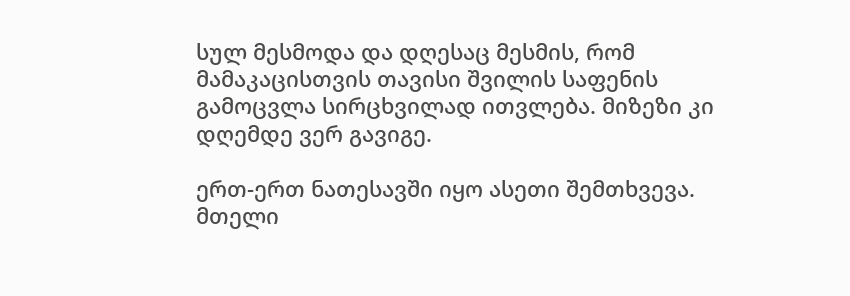სულ მესმოდა და დღესაც მესმის, რომ მამაკაცისთვის თავისი შვილის საფენის გამოცვლა სირცხვილად ითვლება. მიზეზი კი დღემდე ვერ გავიგე.

ერთ-ერთ ნათესავში იყო ასეთი შემთხვევა. მთელი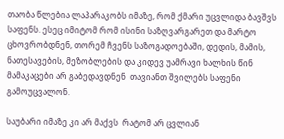თაობა წლებია ლაპარაკობს იმაზე, რომ ქმარი უცვლიდა ბავშვს საფენს. ესეც იმიტომ რომ ისინი საზღვარგარეთ და მარტო ცხოვრობდნენ, თორემ ჩვენს საზოგადოებაში, დედის, მამის, ნათესავების, მეზობლების და კიდევ უამრავი ხალხის წინ მამაკაცები არ გაბედავდნენ  თავიანთ შვილებს საფენი გამოუცვალონ.

საუბარი იმაზე კი არ მაქვს  რატომ არ ცვლიან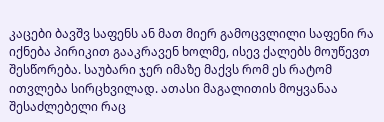კაცები ბავშვ საფენს ან მათ მიერ გამოცვლილი საფენი რა იქნება პირიკით გააკრავენ ხოლმე, ისევ ქალებს მოუწევთ შესწორება. საუბარი ჯერ იმაზე მაქვს რომ ეს რატომ ითვლება სირცხვილად. ათასი მაგალითის მოყვანაა შესაძლებელი რაც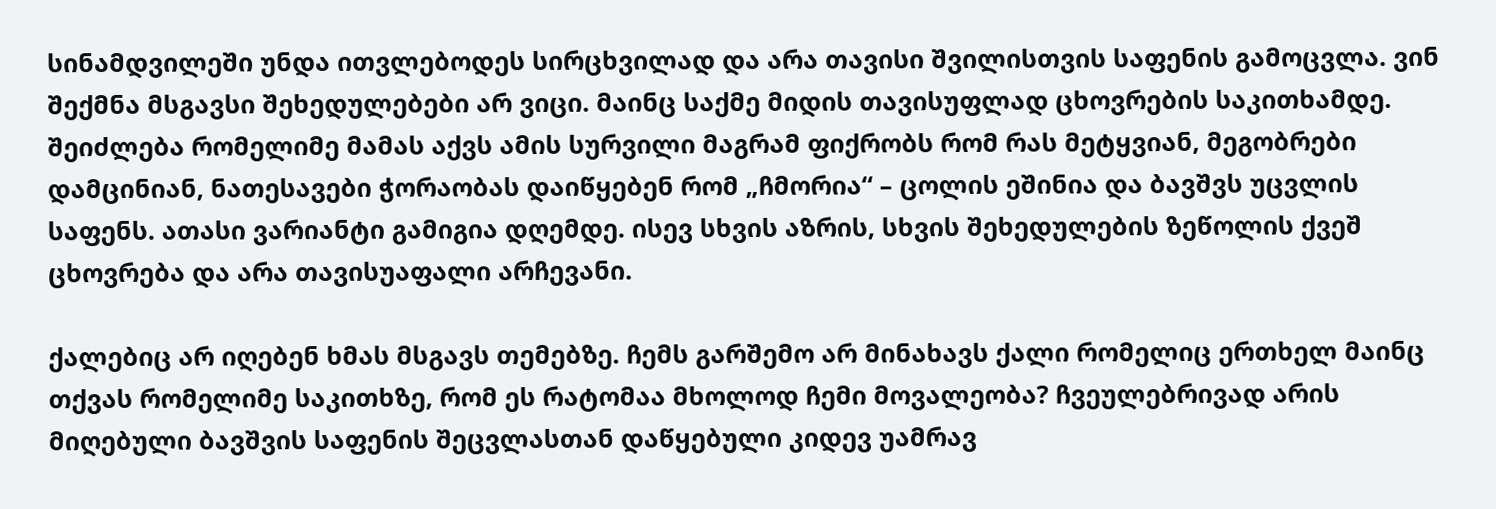სინამდვილეში უნდა ითვლებოდეს სირცხვილად და არა თავისი შვილისთვის საფენის გამოცვლა. ვინ შექმნა მსგავსი შეხედულებები არ ვიცი. მაინც საქმე მიდის თავისუფლად ცხოვრების საკითხამდე. შეიძლება რომელიმე მამას აქვს ამის სურვილი მაგრამ ფიქრობს რომ რას მეტყვიან, მეგობრები დამცინიან, ნათესავები ჭორაობას დაიწყებენ რომ „ჩმორია“ – ცოლის ეშინია და ბავშვს უცვლის საფენს. ათასი ვარიანტი გამიგია დღემდე. ისევ სხვის აზრის, სხვის შეხედულების ზეწოლის ქვეშ ცხოვრება და არა თავისუაფალი არჩევანი.

ქალებიც არ იღებენ ხმას მსგავს თემებზე. ჩემს გარშემო არ მინახავს ქალი რომელიც ერთხელ მაინც თქვას რომელიმე საკითხზე, რომ ეს რატომაა მხოლოდ ჩემი მოვალეობა? ჩვეულებრივად არის მიღებული ბავშვის საფენის შეცვლასთან დაწყებული კიდევ უამრავ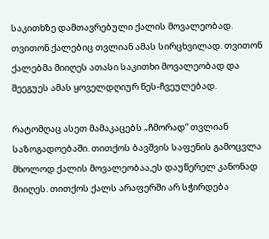საკითხზე დამთავრებული ქალის მოვალეობად. თვითონ ქალებიც თვლიან ამას სირცხვილად. თვითონ ქალებმა მიიღეს ათასი საკითხი მოვალეობად და შეეგუეს ამას ყოველდღიურ წეს-ჩვეულებად.

რატომღაც ასეთ მამაკაცებს „ჩმორად“ თვლიან საზოგადოებაში. თითქოს ბავშვის საფენის გამოცვლა მხოლოდ ქალის მოვალეობაა,ეს დაუწერელ კანონად მიიღეს. თითქოს ქალს არაფერში არ სჭირდება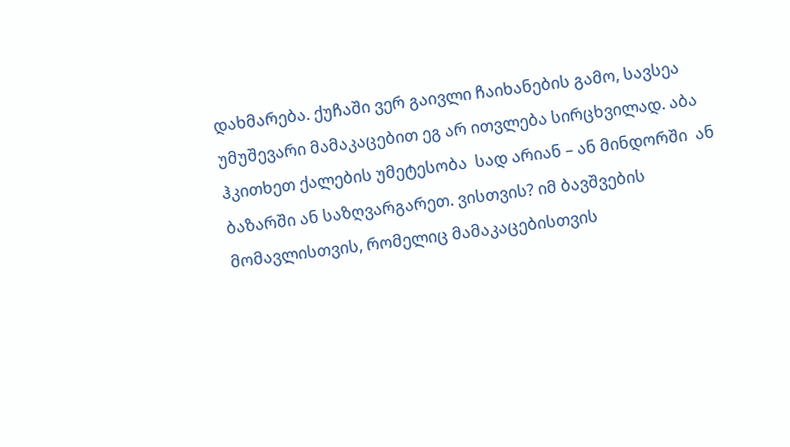დახმარება. ქუჩაში ვერ გაივლი ჩაიხანების გამო, სავსეა უმუშევარი მამაკაცებით ეგ არ ითვლება სირცხვილად. აბა ჰკითხეთ ქალების უმეტესობა  სად არიან – ან მინდორში  ან ბაზარში ან საზღვარგარეთ. ვისთვის? იმ ბავშვების მომავლისთვის, რომელიც მამაკაცებისთვის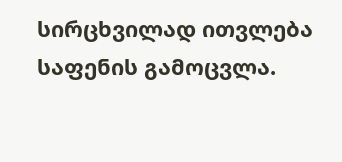სირცხვილად ითვლება საფენის გამოცვლა.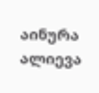აინურა ალიევა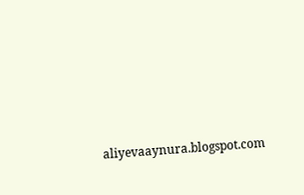aliyevaaynura.blogspot.com